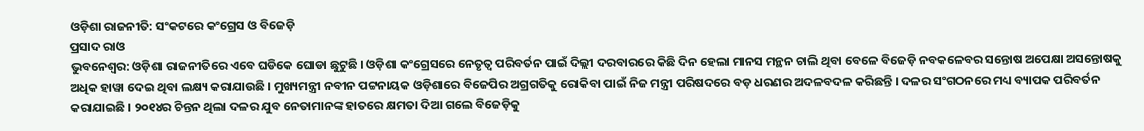ଓଡ଼ିଶା ରାଜନୀତି: ସଂକଟରେ କଂଗ୍ରେସ ଓ ବିଜେଡ଼ି
ପ୍ରସାଦ ରାଓ
ଭୁବନେଶ୍ୱର: ଓଡ଼ିଶା ରାଜନୀତିରେ ଏବେ ଘଡିକେ ଘୋଡା ଛୁଟୁଛି । ଓଡ଼ିଶା କଂଗ୍ରେସରେ ନେତୃତ୍ୱ ପରିବର୍ତନ ପାଇଁ ଦିଲ୍ଲୀ ଦରବାରରେ କିଛି ଦିନ ହେଲା ମାନସ ମନ୍ଥନ ଚାଲି ଥିବା ବେଳେ ବିଜେଡ଼ି ନବକଳେବର ସନ୍ତୋଷ ଅପେକ୍ଷା ଅସନ୍ତୋଷକୁ ଅଧିକ ହାୱା ଦେଇ ଥିବା ଲକ୍ଷ୍ୟ କରାଯାଉଛି । ମୁଖ୍ୟମନ୍ତ୍ରୀ ନବୀନ ପଟ୍ଟନାୟକ ଓଡ଼ିଶାରେ ବିଜେପିର ଅଗ୍ରଗତିକୁ ରୋକିବା ପାଇଁ ନିଜ ମନ୍ତ୍ରୀ ପରିଷଦରେ ବଡ଼ ଧରଣର ଅଦଳବଦଳ କରିଛନ୍ତି । ଦଳର ସଂଗଠନରେ ମଧ୍ୟ ବ୍ୟାପକ ପରିବର୍ତନ କରାଯାଇଛି । ୨୦୧୪ର ଚିନ୍ତନ ଥିଲା ଦଳର ଯୁବ ନେତାମାନଙ୍କ ହାତରେ କ୍ଷମତା ଦିଆ ଗଲେ ବିଜେଡ଼ିକୁ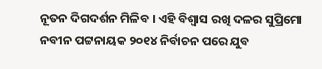ନୂତନ ଦିଗଦର୍ଶନ ମିଳିବ । ଏହି ବିଶ୍ୱାସ ରଖି ଦଳର ସୁପ୍ରିମୋ ନବୀନ ପଟ୍ଟନାୟକ ୨୦୧୪ ନିର୍ବାଚନ ପରେ ଯୁବ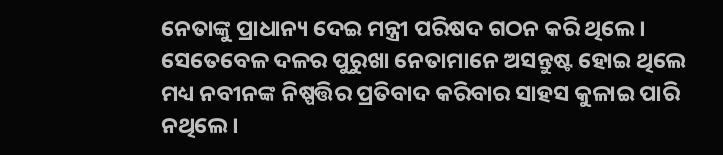ନେତାଙ୍କୁ ପ୍ରାଧାନ୍ୟ ଦେଇ ମନ୍ତ୍ରୀ ପରିଷଦ ଗଠନ କରି ଥିଲେ । ସେତେବେଳ ଦଳର ପୁରୁଖା ନେତାମାନେ ଅସନ୍ତୁଷ୍ଟ ହୋଇ ଥିଲେ ମଧ୍ୟ ନବୀନଙ୍କ ନିଷ୍ପତ୍ତିର ପ୍ରତିବାଦ କରିବାର ସାହସ କୁଳାଇ ପାରି ନଥିଲେ ।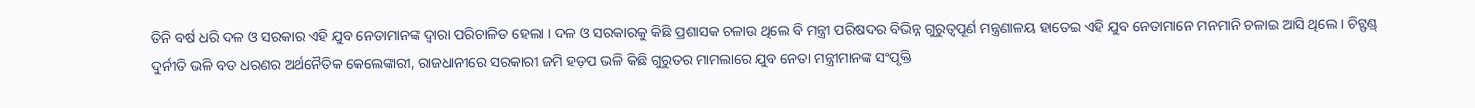ତିନି ବର୍ଷ ଧରି ଦଳ ଓ ସରକାର ଏହି ଯୁବ ନେତାମାନଙ୍କ ଦ୍ୱାରା ପରିଚାଳିତ ହେଲା । ଦଳ ଓ ସରକାରକୁ କିଛି ପ୍ରଶାସକ ଚଳାଉ ଥିଲେ ବି ମନ୍ତ୍ରୀ ପରିଷଦର ବିଭିନ୍ନ ଗୁରୁତ୍ୱପୂର୍ଣ ମନ୍ତ୍ରଣାଳୟ ହାତେଇ ଏହି ଯୁବ ନେତାମାନେ ମନମାନି ଚଳାଇ ଆସି ଥିଲେ । ଚିଟ୍ଫଣ୍ଡ୍ ଦୁର୍ନୀତି ଭଳି ବଡ ଧରଣର ଅର୍ଥନୈତିକ କେଲେଙ୍କାରୀ, ରାଜଧାନୀରେ ସରକାରୀ ଜମି ହଡ଼ପ ଭଳି କିଛି ଗୁରୁତର ମାମଲାରେ ଯୁବ ନେତା ମନ୍ତ୍ରୀମାନଙ୍କ ସଂପୃକ୍ତି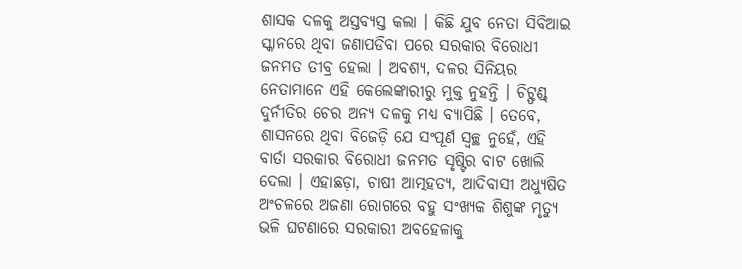ଶାସକ ଦଳକୁ ଅସ୍ତବ୍ୟସ୍ତ କଲା । କିଛି ଯୁବ ନେତା ସିବିଆଇ ସ୍କାନରେ ଥିବା ଜଣାପଡିବା ପରେ ସରକାର ବିରୋଧୀ ଜନମତ ତୀବ୍ର ହେଲା । ଅବଶ୍ୟ, ଦଳର ସିନିୟର ନେତାମାନେ ଏହି କେଲେଙ୍କାରୀରୁ ମୁକ୍ତ ନୁହନ୍ତି । ଚିଟ୍ଫଣ୍ଡ୍ ଦୁର୍ନୀତିର ଚେର ଅନ୍ୟ ଦଳକୁ ମଧ୍ୟ ବ୍ୟାପିଛି । ତେବେ, ଶାସନରେ ଥିବା ବିଜେଡ଼ି ଯେ ସଂପୂର୍ଣ ସ୍ୱଚ୍ଛ ନୁହେଁ, ଏହି ବାର୍ତା ସରକାର ବିରୋଧୀ ଜନମତ ସୃଷ୍ଟିର ବାଟ ଖୋଲି ଦେଲା । ଏହାଛଡ଼ା, ଚାଷୀ ଆତ୍ମହତ୍ୟ, ଆଦିବାସୀ ଅଧ୍ୟୁଷିତ ଅଂଚଳରେ ଅଜଣା ରୋଗରେ ବହୁ ସଂଖ୍ୟକ ଶିଶୁଙ୍କ ମୃତ୍ୟୁ ଭଳି ଘଟଣାରେ ସରକାରୀ ଅବହେଳାକୁ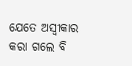ଯେତେ ଅସ୍ୱୀକାର କରା ଗଲେ ବି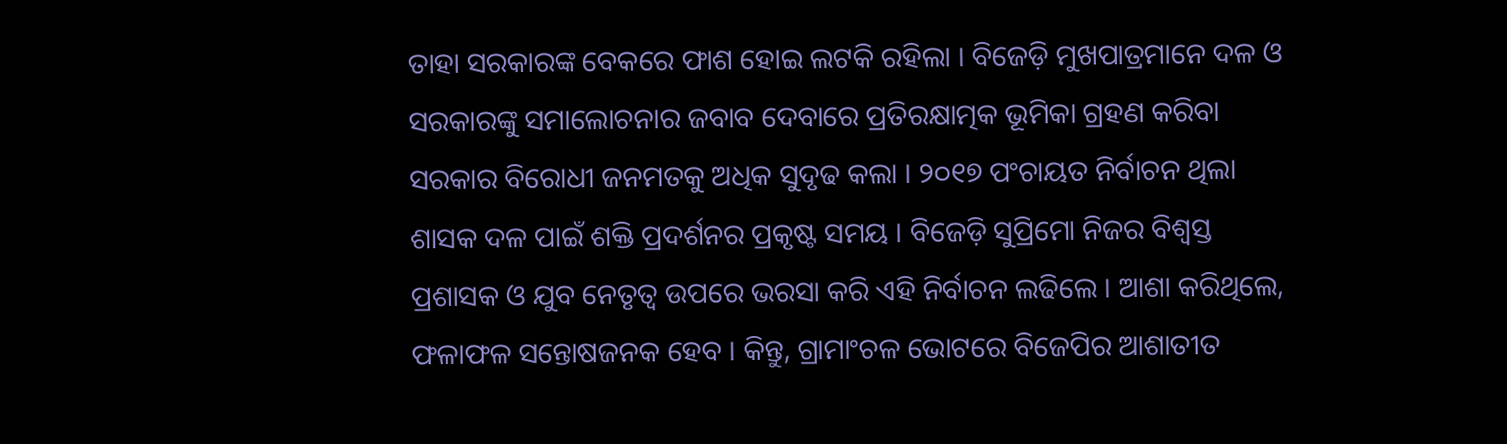ତାହା ସରକାରଙ୍କ ବେକରେ ଫାଶ ହୋଇ ଲଟକି ରହିଲା । ବିଜେଡ଼ି ମୁଖପାତ୍ରମାନେ ଦଳ ଓ ସରକାରଙ୍କୁ ସମାଲୋଚନାର ଜବାବ ଦେବାରେ ପ୍ରତିରକ୍ଷାତ୍ମକ ଭୂମିକା ଗ୍ରହଣ କରିବା ସରକାର ବିରୋଧୀ ଜନମତକୁ ଅଧିକ ସୁଦୃଢ କଲା । ୨୦୧୭ ପଂଚାୟତ ନିର୍ବାଚନ ଥିଲା ଶାସକ ଦଳ ପାଇଁ ଶକ୍ତି ପ୍ରଦର୍ଶନର ପ୍ରକୃଷ୍ଟ ସମୟ । ବିଜେଡ଼ି ସୁପ୍ରିମୋ ନିଜର ବିଶ୍ୱସ୍ତ ପ୍ରଶାସକ ଓ ଯୁବ ନେତୃତ୍ୱ ଉପରେ ଭରସା କରି ଏହି ନିର୍ବାଚନ ଲଢିଲେ । ଆଶା କରିଥିଲେ, ଫଳାଫଳ ସନ୍ତୋଷଜନକ ହେବ । କିନ୍ତୁ, ଗ୍ରାମାଂଚଳ ଭୋଟରେ ବିଜେପିର ଆଶାତୀତ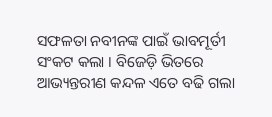ସଫଳତା ନବୀନଙ୍କ ପାଇଁ ଭାବମୂର୍ତୀ ସଂକଟ କଲା । ବିଜେଡ଼ି ଭିତରେ ଆଭ୍ୟନ୍ତରୀଣ କନ୍ଦଳ ଏତେ ବଢି ଗଲା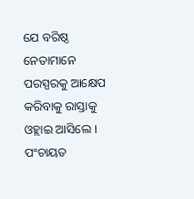ଯେ ବରିଷ୍ଠ ନେତାମାନେ ପରସ୍ପରକୁ ଆକ୍ଷେପ କରିବାକୁ ରାସ୍ତାକୁ ଓହ୍ଲାଇ ଆସିଲେ । ପଂଚାୟତ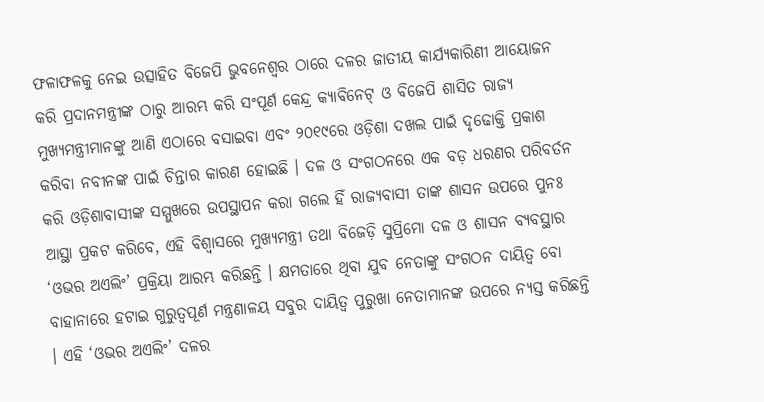ଫଳାଫଳକୁ ନେଇ ଉତ୍ସାହିତ ବିଜେପି ଭୁବନେଶ୍ୱର ଠାରେ ଦଳର ଜାତୀୟ କାର୍ଯ୍ୟକାରିଣୀ ଆୟୋଜନ କରି ପ୍ରଦାନମନ୍ତ୍ରୀଙ୍କ ଠାରୁ ଆରମ୍ଭ କରି ସଂପୂର୍ଣ କେନ୍ଦ୍ର କ୍ୟାବିନେଟ୍ ଓ ବିଜେପି ଶାସିତ ରାଜ୍ୟ ମୁଖ୍ୟମନ୍ତ୍ରୀମାନଙ୍କୁ ଆଣି ଏଠାରେ ବସାଇବା ଏବଂ ୨୦୧୯ରେ ଓଡ଼ିଶା ଦଖଲ ପାଇଁ ଦୃଢୋକ୍ତି ପ୍ରକାଶ କରିବା ନବୀନଙ୍କ ପାଇଁ ଚିନ୍ତାର କାରଣ ହୋଇଛି । ଦଳ ଓ ସଂଗଠନରେ ଏକ ବଡ଼ ଧରଣର ପରିବର୍ତନ କରି ଓଡ଼ିଶାବାସୀଙ୍କ ସମ୍ମୁଖରେ ଉପସ୍ଥାପନ କରା ଗଲେ ହିଁ ରାଜ୍ୟବାସୀ ତାଙ୍କ ଶାସନ ଉପରେ ପୁନଃ ଆସ୍ଥା ପ୍ରକଟ କରିବେ, ଏହି ବିଶ୍ୱାସରେ ମୁଖ୍ୟମନ୍ତ୍ରୀ ତଥା ବିଜେଡ଼ି ସୁପ୍ରିମୋ ଦଳ ଓ ଶାସନ ବ୍ୟବସ୍ଥାର ‘ଓଭର ଅଏଲିଂ’ ପ୍ରକ୍ରିୟା ଆରମ୍ଭ କରିଛନ୍ତି । କ୍ଷମତାରେ ଥିବା ଯୁବ ନେତାଙ୍କୁ ସଂଗଠନ ଦାୟିତ୍ୱ ବୋ ବାହାନାରେ ହଟାଇ ଗୁରୁତ୍ୱପୂର୍ଣ ମନ୍ତ୍ରଣାଳୟ ସବୁର ଦାୟିତ୍ୱ ପୁରୁଖା ନେତାମାନଙ୍କ ଉପରେ ନ୍ୟସ୍ତ କରିଛନ୍ତି । ଏହି ‘ଓଭର ଅଏଲିଂ’ ଦଳର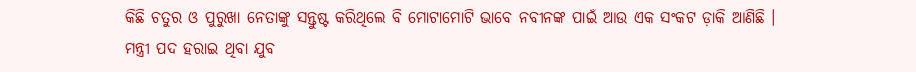କିଛି ଚତୁର ଓ ପୁରୁଖା ନେତାଙ୍କୁ ସନ୍ତୁଷ୍ଟ କରିଥିଲେ ବି ମୋଟାମୋଟି ଭାବେ ନବୀନଙ୍କ ପାଇଁ ଆଉ ଏକ ସଂକଟ ଡ଼ାକି ଆଣିଛି । ମନ୍ତ୍ରୀ ପଦ ହରାଇ ଥିବା ଯୁବ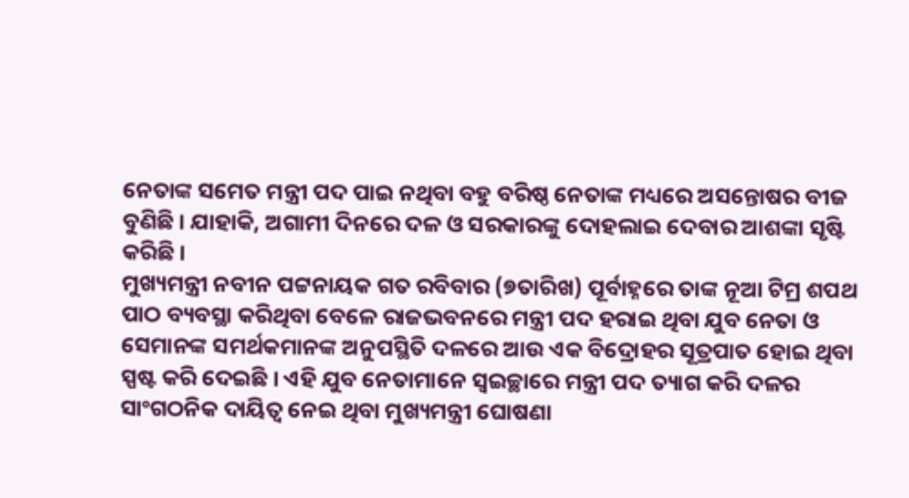ନେତାଙ୍କ ସମେତ ମନ୍ତ୍ରୀ ପଦ ପାଇ ନଥିବା ବହୁ ବରିଷ୍ଠ ନେତାଙ୍କ ମଧ୍ୟରେ ଅସନ୍ତୋଷର ବୀଜ ବୁଣିଛି । ଯାହାକି, ଅଗାମୀ ଦିନରେ ଦଳ ଓ ସରକାରଙ୍କୁ ଦୋହଲାଇ ଦେବାର ଆଶଙ୍କା ସୃଷ୍ଟି କରିଛି ।
ମୁଖ୍ୟମନ୍ତ୍ରୀ ନବୀନ ପଟ୍ଟନାୟକ ଗତ ରବିବାର (୭ତାରିଖ) ପୂର୍ବାହ୍ନରେ ତାଙ୍କ ନୂଆ ଟିମ୍ର ଶପଥ ପାଠ ବ୍ୟବସ୍ଥା କରିଥିବା ବେଳେ ରାଜଭବନରେ ମନ୍ତ୍ରୀ ପଦ ହରାଇ ଥିବା ଯୁବ ନେତା ଓ ସେମାନଙ୍କ ସମର୍ଥକମାନଙ୍କ ଅନୁପସ୍ଥିତି ଦଳରେ ଆଉ ଏକ ବିଦ୍ରୋହର ସୂତ୍ରପାତ ହୋଇ ଥିବା ସ୍ପଷ୍ଟ କରି ଦେଇଛି । ଏହି ଯୁବ ନେତାମାନେ ସ୍ୱଇଚ୍ଛାରେ ମନ୍ତ୍ରୀ ପଦ ତ୍ୟାଗ କରି ଦଳର ସାଂଗଠନିକ ଦାୟିତ୍ୱ ନେଇ ଥିବା ମୁଖ୍ୟମନ୍ତ୍ରୀ ଘୋଷଣା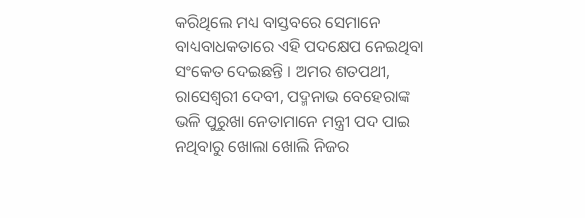କରିଥିଲେ ମଧ୍ୟ ବାସ୍ତବରେ ସେମାନେ ବାଧ୍ୟବାଧକତାରେ ଏହି ପଦକ୍ଷେପ ନେଇଥିବା ସଂକେତ ଦେଇଛନ୍ତି । ଅମର ଶତପଥୀ, ରାସେଶ୍ୱରୀ ଦେବୀ, ପଦ୍ମନାଭ ବେହେରାଙ୍କ ଭଳି ପୁରୁଖା ନେତାମାନେ ମନ୍ତ୍ରୀ ପଦ ପାଇ ନଥିବାରୁ ଖୋଲା ଖୋଲି ନିଜର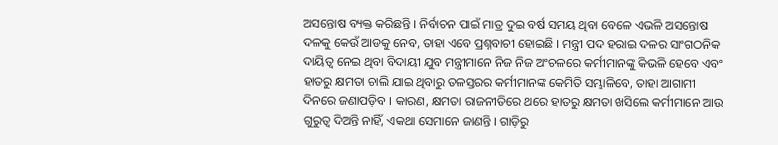ଅସନ୍ତୋଷ ବ୍ୟକ୍ତ କରିଛନ୍ତି । ନିର୍ବାଚନ ପାଇଁ ମାତ୍ର ଦୁଇ ବର୍ଷ ସମୟ ଥିବା ବେଳେ ଏଭଳି ଅସନ୍ତୋଷ ଦଳକୁ କେଉଁ ଆଡକୁ ନେବ, ତାହା ଏବେ ପ୍ରଶ୍ନବାଚୀ ହୋଇଛି । ମନ୍ତ୍ରୀ ପଦ ହରାଇ ଦଳର ସାଂଗଠନିକ ଦାୟିତ୍ୱ ନେଇ ଥିବା ବିଦାୟୀ ଯୁବ ମନ୍ତ୍ରୀମାନେ ନିଜ ନିଜ ଅଂଚଳରେ କର୍ମୀମାନଙ୍କୁ କିଭଳି ହେବେ ଏବଂ ହାତରୁ କ୍ଷମତା ଚାଲି ଯାଇ ଥିବାରୁ ତଳସ୍ତରର କର୍ମୀମାନଙ୍କ କେମିତି ସମ୍ଭାଳିବେ, ତାହା ଆଗାମୀ ଦିନରେ ଜଣାପଡ଼ିବ । କାରଣ, କ୍ଷମତା ରାଜନୀତିରେ ଥରେ ହାତରୁ କ୍ଷମତା ଖସିଲେ କର୍ମୀମାନେ ଆଉ ଗୁରୁତ୍ୱ ଦିଅନ୍ତି ନାହିଁ, ଏକଥା ସେମାନେ ଜାଣନ୍ତି । ଗାଡ଼ିରୁ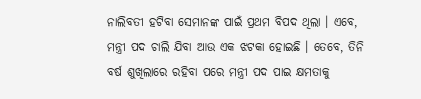ନାଲିବତୀ ହଟିବା ସେମାନଙ୍କ ପାଇଁ ପ୍ରଥମ ବିପଦ ଥିଲା । ଏବେ, ମନ୍ତ୍ରୀ ପଦ ଚାଲି ଯିବା ଆଉ ଏକ ଝଟକା ହୋଇଛି । ତେବେ, ତିନି ବର୍ଷ ଶୁଖିଲାରେ ରହିବା ପରେ ମନ୍ତ୍ରୀ ପଦ ପାଇ କ୍ଷମତାକୁ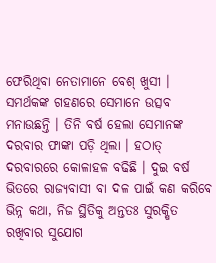ଫେରିଥିବା ନେତାମାନେ ବେଶ୍ ଖୁସୀ । ସମର୍ଥକଙ୍କ ଗହଣରେ ସେମାନେ ଉତ୍ସବ ମନାଉଛନ୍ତି । ତିନି ବର୍ଷ ହେଲା ସେମାନଙ୍କ ଦରବାର ଫାଙ୍କା ପଡ଼ି ଥିଲା । ହଠାତ୍ ଦରବାରରେ କୋଳାହଳ ବଢିଛି । ଦୁଇ ବର୍ଷ ଭିତରେ ରାଜ୍ୟବାସୀ ବା ଦଳ ପାଇଁ କଣ କରିବେ ଭିନ୍ନ କଥା, ନିଜ ସ୍ଥିତିକୁ ଅନ୍ତତଃ ସୁରକ୍ଷିତ ରଖିବାର ସୁଯୋଗ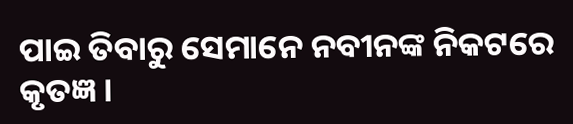ପାଇ ତିବାରୁ ସେମାନେ ନବୀନଙ୍କ ନିକଟରେ କୃତଜ୍ଞ ।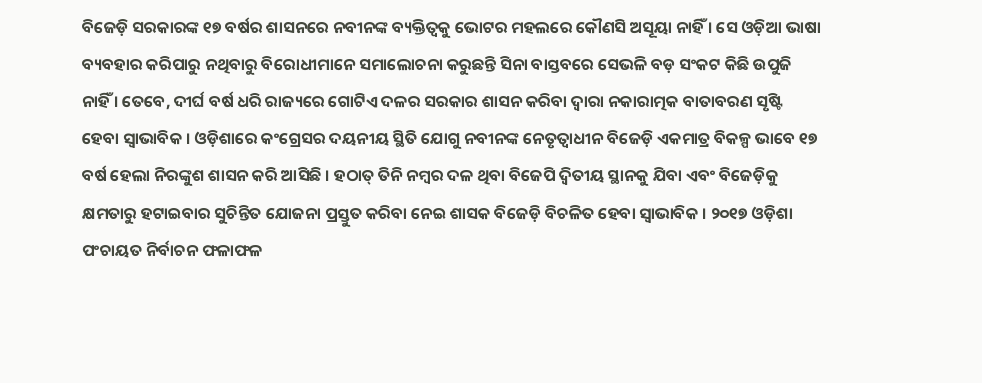ବିଜେଡ଼ି ସରକାରଙ୍କ ୧୭ ବର୍ଷର ଶାସନରେ ନବୀନଙ୍କ ବ୍ୟକ୍ତିତ୍ୱକୁ ଭୋଟର ମହଲରେ କୌଣସି ଅସୂୟା ନାହିଁ । ସେ ଓଡ଼ିଆ ଭାଷା ବ୍ୟବହାର କରିପାରୁ ନଥିବାରୁ ବିରୋଧୀମାନେ ସମାଲୋଚନା କରୁଛନ୍ତି ସିନା ବାସ୍ତବରେ ସେଭଳି ବଡ଼ ସଂକଟ କିଛି ଉପୁଜି ନାହିଁ । ତେବେ, ଦୀର୍ଘ ବର୍ଷ ଧରି ରାଜ୍ୟରେ ଗୋଟିଏ ଦଳର ସରକାର ଶାସନ କରିବା ଦ୍ୱାରା ନକାରାତ୍ମକ ବାତାବରଣ ସୃଷ୍ଟି ହେବା ସ୍ୱାଭାବିକ । ଓଡ଼ିଶାରେ କଂଗ୍ରେସର ଦୟନୀୟ ସ୍ଥିତି ଯୋଗୁ ନବୀନଙ୍କ ନେତୃତ୍ୱାଧୀନ ବିଜେଡ଼ି ଏକମାତ୍ର ବିକଳ୍ପ ଭାବେ ୧୭ ବର୍ଷ ହେଲା ନିରଙ୍କୁଶ ଶାସନ କରି ଆସିଛି । ହଠାତ୍ ତିନି ନମ୍ବର ଦଳ ଥିବା ବିଜେପି ଦ୍ୱିତୀୟ ସ୍ଥାନକୁ ଯିବା ଏବଂ ବିଜେଡ଼ିକୁ କ୍ଷମତାରୁ ହଟାଇବାର ସୁଚିନ୍ତିତ ଯୋଜନା ପ୍ରସ୍ତୁତ କରିବା ନେଇ ଶାସକ ବିଜେଡ଼ି ବିଚଳିତ ହେବା ସ୍ୱାଭାବିକ । ୨୦୧୭ ଓଡ଼ିଶା ପଂଚାୟତ ନିର୍ବାଚନ ଫଳାଫଳ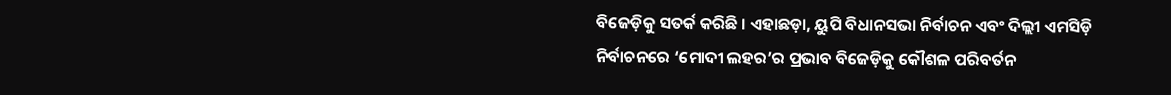ବିଜେଡ଼ିକୁ ସତର୍କ କରିଛି । ଏହାଛଡ଼ା, ୟୁପି ବିଧାନସଭା ନିର୍ବାଚନ ଏବଂ ଦିଲ୍ଲୀ ଏମସିଡ଼ି ନିର୍ବାଚନରେ ‘ମୋଦୀ ଲହର’ର ପ୍ରଭାବ ବିଜେଡ଼ିକୁ କୌଶଳ ପରିବର୍ତନ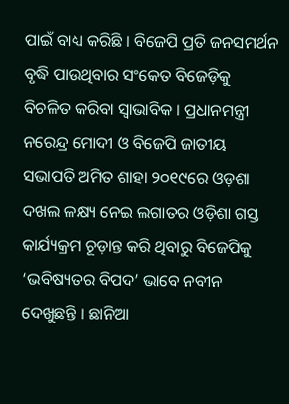ପାଇଁ ବାଧ୍ୟ କରିଛି । ବିଜେପି ପ୍ରତି ଜନସମର୍ଥନ ବୃଦ୍ଧି ପାଉଥିବାର ସଂକେତ ବିଜେଡ଼ିକୁ ବିଚଳିତ କରିବା ସ୍ୱାଭାବିକ । ପ୍ରଧାନମନ୍ତ୍ରୀ ନରେନ୍ଦ୍ର ମୋଦୀ ଓ ବିଜେପି ଜାତୀୟ ସଭାପତି ଅମିତ ଶାହା ୨୦୧୯ରେ ଓଡ଼ଶା ଦଖଲ ଳକ୍ଷ୍ୟ ନେଇ ଲଗାତର ଓଡ଼ିଶା ଗସ୍ତ କାର୍ଯ୍ୟକ୍ରମ ଚୂଡ଼ାନ୍ତ କରି ଥିବାରୁ ବିଜେପିକୁ ‘ଭବିଷ୍ୟତର ବିପଦ’ ଭାବେ ନବୀନ ଦେଖୁଛନ୍ତି । ଛାନିଆ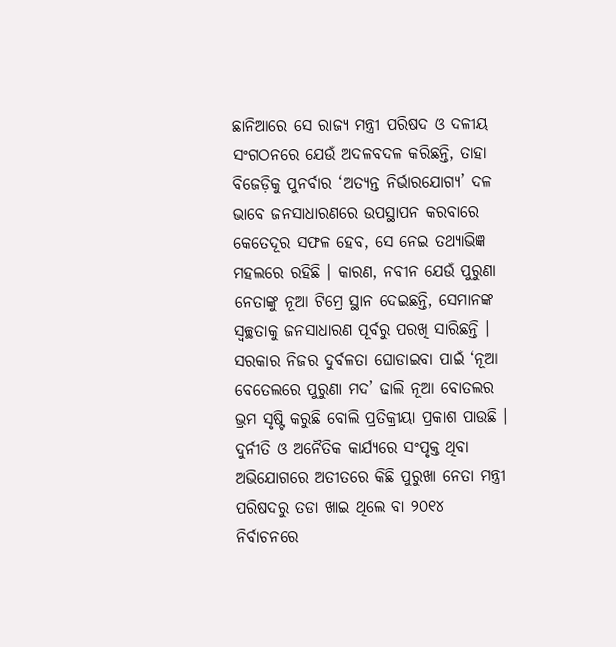ଛାନିଆରେ ସେ ରାଜ୍ୟ ମନ୍ତ୍ରୀ ପରିଷଦ ଓ ଦଳୀୟ ସଂଗଠନରେ ଯେଉଁ ଅଦଳବଦଳ କରିଛନ୍ତି, ତାହା ବିଜେଡ଼ିକୁ ପୁନର୍ବାର ‘ଅତ୍ୟନ୍ତ ନିର୍ଭାରଯୋଗ୍ୟ’ ଦଳ ଭାବେ ଜନସାଧାରଣରେ ଉପସ୍ଥାପନ କରବାରେ କେତେଦୂର ସଫଳ ହେବ, ସେ ନେଇ ତଥ୍ୟାଭିଜ୍ଞ ମହଲରେ ରହିଛି । କାରଣ, ନବୀନ ଯେଉଁ ପୁରୁଣା ନେତାଙ୍କୁ ନୂଆ ଟିମ୍ରେ ସ୍ଥାନ ଦେଇଛନ୍ତି, ସେମାନଙ୍କ ସ୍ୱଚ୍ଛତାକୁ ଜନସାଧାରଣ ପୂର୍ବରୁ ପରଖି ସାରିଛନ୍ତି । ସରକାର ନିଜର ଦୁର୍ବଳତା ଘୋଡାଇବା ପାଇଁ ‘ନୂଆ ବେତେଲରେ ପୁରୁଣା ମଦ’ ଢାଲି ନୂଆ ବୋତଲର ଭ୍ରମ ସୃଷ୍ଟି କରୁଛି ବୋଲି ପ୍ରତିକ୍ରୀୟା ପ୍ରକାଶ ପାଉଛି । ଦୁର୍ନୀତି ଓ ଅନୈତିକ କାର୍ଯ୍ୟରେ ସଂପୃକ୍ତ ଥିବା ଅଭିଯୋଗରେ ଅତୀତରେ କିଛି ପୁରୁଖା ନେତା ମନ୍ତ୍ରୀ ପରିଷଦରୁ ତଡା ଖାଇ ଥିଲେ ବା ୨୦୧୪ ନିର୍ବାଚନରେ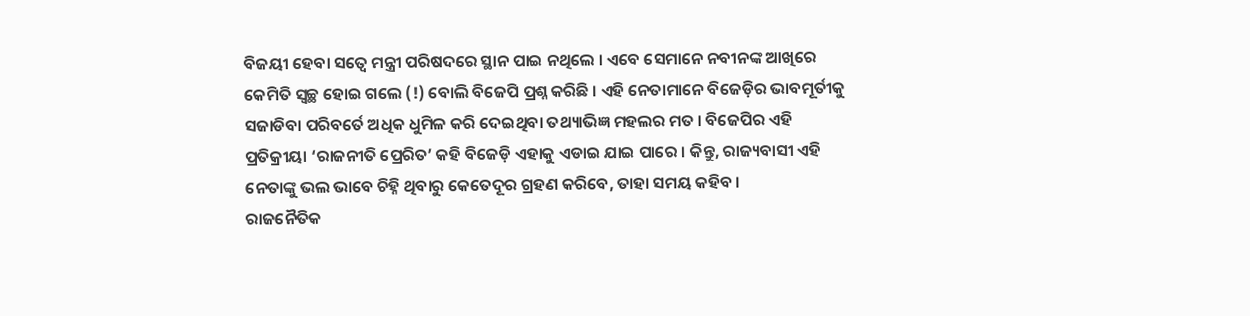ବିଜୟୀ ହେବା ସତ୍ୱେ ମନ୍ତ୍ରୀ ପରିଷଦରେ ସ୍ଥାନ ପାଇ ନଥିଲେ । ଏବେ ସେମାନେ ନବୀନଙ୍କ ଆଖିରେ କେମିତି ସ୍ୱଚ୍ଛ ହୋଇ ଗଲେ (!) ବୋଲି ବିଜେପି ପ୍ରଶ୍ନ କରିଛି । ଏହି ନେତାମାନେ ବିଜେଡ଼ିର ଭାବମୂର୍ତୀକୁ ସଜାଡିବା ପରିବର୍ତେ ଅଧିକ ଧୁମିଳ କରି ଦେଇଥିବା ତଥ୍ୟାଭିଜ୍ଞ ମହଲର ମତ । ବିଜେପିର ଏହି ପ୍ରତିକ୍ରୀୟା ‘ରାଜନୀତି ପ୍ରେରିତ’ କହି ବିଜେଡ଼ି ଏହାକୁ ଏଡାଇ ଯାଇ ପାରେ । କିନ୍ତୁ, ରାଜ୍ୟବାସୀ ଏହି ନେତାଙ୍କୁ ଭଲ ଭାବେ ଚିହ୍ନି ଥିବାରୁ କେତେଦୂର ଗ୍ରହଣ କରିବେ, ତାହା ସମୟ କହିବ ।
ରାଜନୈତିକ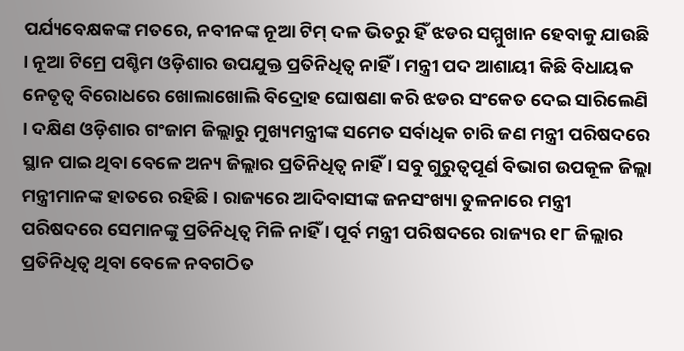ପର୍ଯ୍ୟବେକ୍ଷକଙ୍କ ମତରେ, ନବୀନଙ୍କ ନୂଆ ଟିମ୍ ଦଳ ଭିତରୁ ହିଁ ଝଡର ସମ୍ମୁଖାନ ହେବାକୁ ଯାଉଛି । ନୂଆ ଟିମ୍ରେ ପଶ୍ଚିମ ଓଡ଼ିଶାର ଉପଯୁକ୍ତ ପ୍ରତିନିଧିତ୍ୱ ନାହିଁ । ମନ୍ତ୍ରୀ ପଦ ଆଶାୟୀ କିଛି ବିଧାୟକ ନେତୃତ୍ୱ ବିରୋଧରେ ଖୋଲାଖୋଲି ବିଦ୍ରୋହ ଘୋଷଣା କରି ଝଡର ସଂକେତ ଦେଇ ସାରିଲେଣି । ଦକ୍ଷିଣ ଓଡ଼ିଶାର ଗଂଜାମ ଜିଲ୍ଲାରୁ ମୁଖ୍ୟମନ୍ତ୍ରୀଙ୍କ ସମେତ ସର୍ବାଧିକ ଚାରି ଜଣ ମନ୍ତ୍ରୀ ପରିଷଦରେ ସ୍ଥାନ ପାଇ ଥିବା ବେଳେ ଅନ୍ୟ ଜିଲ୍ଲାର ପ୍ରତିନିଧିତ୍ୱ ନାହିଁ । ସବୁ ଗୁରୁତ୍ୱପୂର୍ଣ ବିଭାଗ ଉପକୂଳ ଜିଲ୍ଲା ମନ୍ତ୍ରୀମାନଙ୍କ ହାତରେ ରହିଛି । ରାଜ୍ୟରେ ଆଦିବାସୀଙ୍କ ଜନସଂଖ୍ୟା ତୁଳନାରେ ମନ୍ତ୍ରୀ ପରିଷଦରେ ସେମାନଙ୍କୁ ପ୍ରତିନିଧିତ୍ୱ ମିଳି ନାହିଁ । ପୂର୍ବ ମନ୍ତ୍ରୀ ପରିଷଦରେ ରାଜ୍ୟର ୧୮ ଜିଲ୍ଲାର ପ୍ରତିନିଧିତ୍ୱ ଥିବା ବେଳେ ନବଗଠିତ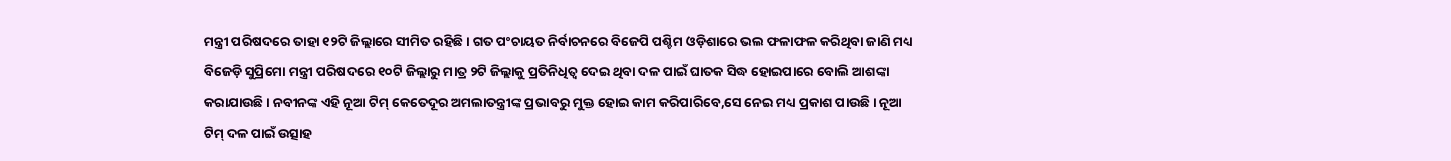ମନ୍ତ୍ରୀ ପରିଷଦରେ ତାହା ୧୨ଟି ଜିଲ୍ଲାରେ ସୀମିତ ରହିଛି । ଗତ ପଂଚାୟତ ନିର୍ବାଚନରେ ବିଜେପି ପଶ୍ଚିମ ଓଡ଼ିଶାରେ ଭଲ ଫଳାଫଳ କରିଥିବା ଜାଣି ମଧ୍ୟ ବିଜେଡ଼ି ସୁପ୍ରିମୋ ମନ୍ତ୍ରୀ ପରିଷଦରେ ୧୦ଟି ଜିଲ୍ଲାରୁ ମାତ୍ର ୨ଟି ଜିଲ୍ଲାକୁ ପ୍ରତିନିଧିତ୍ୱ ଦେଇ ଥିବା ଦଳ ପାଇଁ ଘାତକ ସିଦ୍ଧ ହୋଇପାରେ ବୋଲି ଆଶଙ୍କା କରାଯାଉଛି । ନବୀନଙ୍କ ଏହି ନୂଆ ଟିମ୍ କେତେଦୂର ଅମଲାତନ୍ତ୍ରୀଙ୍କ ପ୍ରଭାବରୁ ମୁକ୍ତ ହୋଇ କାମ କରିପାରିବେ,ସେ ନେଇ ମଧ୍ୟ ପ୍ରକାଶ ପାଉଛି । ନୂଆ ଟିମ୍ ଦଳ ପାଇଁ ଉତ୍ସାହ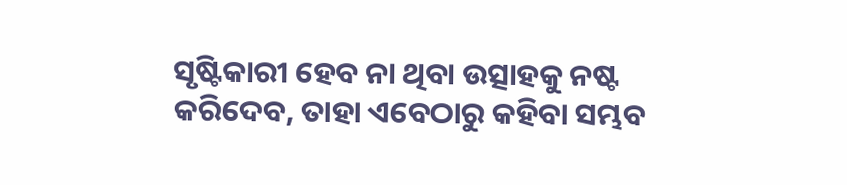ସୃଷ୍ଟିକାରୀ ହେବ ନା ଥିବା ଉତ୍ସାହକୁ ନଷ୍ଟ କରିଦେବ, ତାହା ଏବେଠାରୁ କହିବା ସମ୍ଭବ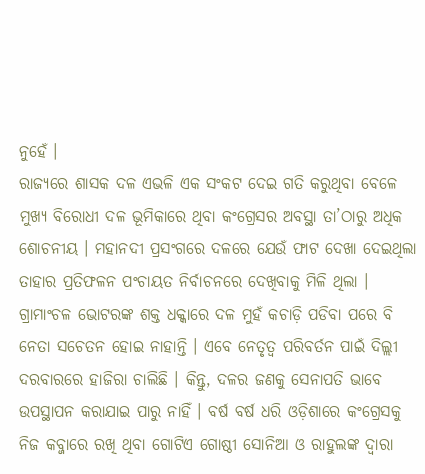ନୁହେଁ ।
ରାଜ୍ୟରେ ଶାସକ ଦଳ ଏଭଳି ଏକ ସଂକଟ ଦେଇ ଗତି କରୁଥିବା ବେଳେ ମୁଖ୍ୟ ବିରୋଧୀ ଦଳ ଭୂମିକାରେ ଥିବା କଂଗ୍ରେସର ଅବସ୍ଥା ତା’ଠାରୁ ଅଧିକ ଶୋଚନୀୟ । ମହାନଦୀ ପ୍ରସଂଗରେ ଦଳରେ ଯେଉଁ ଫାଟ ଦେଖା ଦେଇଥିଲା ତାହାର ପ୍ରତିଫଳନ ପଂଚାୟତ ନିର୍ବାଚନରେ ଦେଖିବାକୁ ମିଳି ଥିଲା । ଗ୍ରାମାଂଚଳ ଭୋଟରଙ୍କ ଶକ୍ତ ଧକ୍କାରେ ଦଳ ମୁହଁ କଚାଡ଼ି ପଡିବା ପରେ ବି ନେତା ସଚେତନ ହୋଇ ନାହାନ୍ତି । ଏବେ ନେତୃତ୍ୱ ପରିବର୍ତନ ପାଇଁ ଦିଲ୍ଲୀ ଦରବାରରେ ହାଜିରା ଚାଲିଛି । କିନ୍ତୁ, ଦଳର ଜଣକୁ ସେନାପତି ଭାବେ ଉପସ୍ଥାପନ କରାଯାଇ ପାରୁ ନାହିଁ । ବର୍ଷ ବର୍ଷ ଧରି ଓଡ଼ିଶାରେ କଂଗ୍ରେସକୁ ନିଜ କବ୍ଜାରେ ରଖି ଥିବା ଗୋଟିଏ ଗୋଷ୍ଠୀ ସୋନିଆ ଓ ରାହୁଲଙ୍କ ଦ୍ୱାରା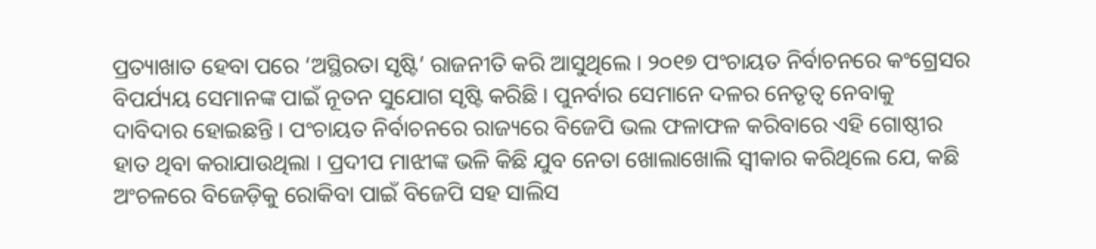ପ୍ରତ୍ୟାଖାତ ହେବା ପରେ ‘ଅସ୍ଥିରତା ସୃଷ୍ଟି’ ରାଜନୀତି କରି ଆସୁଥିଲେ । ୨୦୧୭ ପଂଚାୟତ ନିର୍ବାଚନରେ କଂଗ୍ରେସର ବିପର୍ଯ୍ୟୟ ସେମାନଙ୍କ ପାଇଁ ନୂତନ ସୁଯୋଗ ସୃଷ୍ଟି କରିଛି । ପୁନର୍ବାର ସେମାନେ ଦଳର ନେତୃତ୍ୱ ନେବାକୁ ଦାବିଦାର ହୋଇଛନ୍ତି । ପଂଚାୟତ ନିର୍ବାଚନରେ ରାଜ୍ୟରେ ବିଜେପି ଭଲ ଫଳାଫଳ କରିବାରେ ଏହି ଗୋଷ୍ଠୀର ହାତ ଥିବା କରାଯାଉଥିଲା । ପ୍ରଦୀପ ମାଝୀଙ୍କ ଭଳି କିଛି ଯୁବ ନେତା ଖୋଲାଖୋଲି ସ୍ୱୀକାର କରିଥିଲେ ଯେ, କଛି ଅଂଚଳରେ ବିଜେଡ଼ିକୁ ରୋକିବା ପାଇଁ ବିଜେପି ସହ ସାଲିସ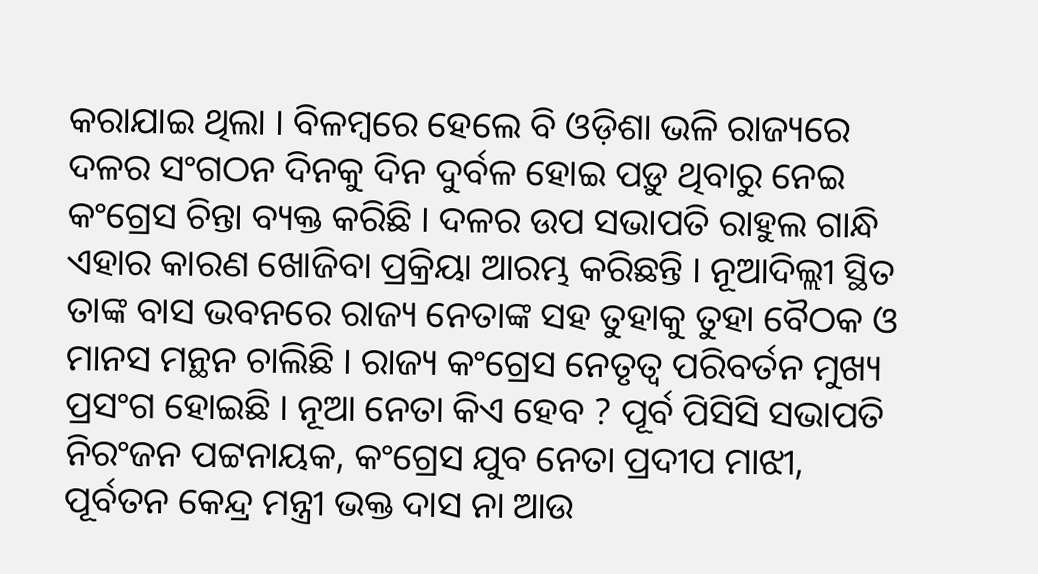କରାଯାଇ ଥିଲା । ବିଳମ୍ବରେ ହେଲେ ବି ଓଡ଼ିଶା ଭଳି ରାଜ୍ୟରେ ଦଳର ସଂଗଠନ ଦିନକୁ ଦିନ ଦୁର୍ବଳ ହୋଇ ପଡ଼ୁ ଥିବାରୁ ନେଇ କଂଗ୍ରେସ ଚିନ୍ତା ବ୍ୟକ୍ତ କରିଛି । ଦଳର ଉପ ସଭାପତି ରାହୁଲ ଗାନ୍ଧି ଏହାର କାରଣ ଖୋଜିବା ପ୍ରକ୍ରିୟା ଆରମ୍ଭ କରିଛନ୍ତି । ନୂଆଦିଲ୍ଲୀ ସ୍ଥିତ ତାଙ୍କ ବାସ ଭବନରେ ରାଜ୍ୟ ନେତାଙ୍କ ସହ ତୁହାକୁ ତୁହା ବୈଠକ ଓ ମାନସ ମନ୍ଥନ ଚାଲିଛି । ରାଜ୍ୟ କଂଗ୍ରେସ ନେତୃତ୍ୱ ପରିବର୍ତନ ମୁଖ୍ୟ ପ୍ରସଂଗ ହୋଇଛି । ନୂଆ ନେତା କିଏ ହେବ ? ପୂର୍ବ ପିସିସି ସଭାପତି ନିରଂଜନ ପଟ୍ଟନାୟକ, କଂଗ୍ରେସ ଯୁବ ନେତା ପ୍ରଦୀପ ମାଝୀ, ପୂର୍ବତନ କେନ୍ଦ୍ର ମନ୍ତ୍ରୀ ଭକ୍ତ ଦାସ ନା ଆଉ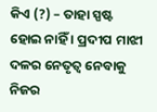କିଏ (?) – ତାହା ସ୍ପଷ୍ଟ ହୋଇ ନାହିଁ । ପ୍ରଦୀପ ମାଝୀ ଦଳର ନେତୃତ୍ୱ ନେବାକୁ ନିଜର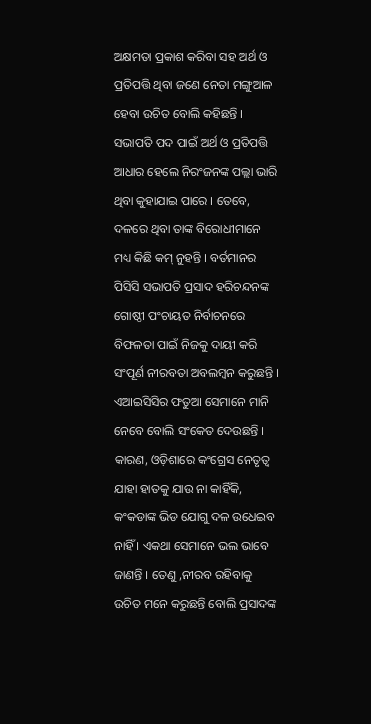ଅକ୍ଷମତା ପ୍ରକାଶ କରିବା ସହ ଅର୍ଥ ଓ ପ୍ରତିପତ୍ତି ଥିବା ଜଣେ ନେତା ମଙ୍ଗୁଆଳ ହେବା ଉଚିତ ବୋଲି କହିଛନ୍ତି । ସଭାପତି ପଦ ପାଇଁ ଅର୍ଥ ଓ ପ୍ରତିପତ୍ତି ଆଧାର ହେଲେ ନିରଂଜନଙ୍କ ପଲ୍ଲା ଭାରି ଥିବା କୁହାଯାଇ ପାରେ । ତେବେ, ଦଳରେ ଥିବା ତାଙ୍କ ବିରୋଧୀମାନେ ମଧ୍ୟ କିଛି କମ୍ ନୁହନ୍ତି । ବର୍ତମାନର ପିସିସି ସଭାପତି ପ୍ରସାଦ ହରିଚନ୍ଦନଙ୍କ ଗୋଷ୍ଠୀ ପଂଚାୟତ ନିର୍ବାଚନରେ ବିଫଳତା ପାଇଁ ନିଜକୁ ଦାୟୀ କରି ସଂପୂର୍ଣ ନୀରବତା ଅବଲମ୍ବନ କରୁଛନ୍ତି । ଏଆଇସିସିର ଫତୁଆ ସେମାନେ ମାନି ନେବେ ବୋଲି ସଂକେତ ଦେଉଛନ୍ତି । କାରଣ, ଓଡ଼ିଶାରେ କଂଗ୍ରେସ ନେତୃତ୍ୱ ଯାହା ହାତକୁ ଯାଉ ନା କାହିଁକି, କଂକଡାଙ୍କ ଭିଡ ଯୋଗୁ ଦଳ ଉଧେଇବ ନାହିଁ । ଏକଥା ସେମାନେ ଭଲ ଭାବେ ଜାଣନ୍ତି । ତେଣୁ ,ନୀରବ ରହିବାକୁ ଉଚିତ ମନେ କରୁଛନ୍ତି ବୋଲି ପ୍ରସାଦଙ୍କ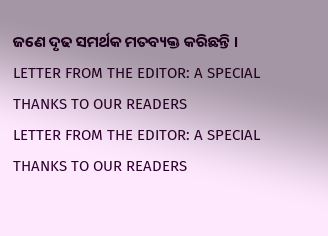ଜଣେ ଦୃଢ ସମର୍ଥକ ମତବ୍ୟକ୍ତ କରିଛନ୍ତି ।
LETTER FROM THE EDITOR: A SPECIAL THANKS TO OUR READERS
LETTER FROM THE EDITOR: A SPECIAL THANKS TO OUR READERS